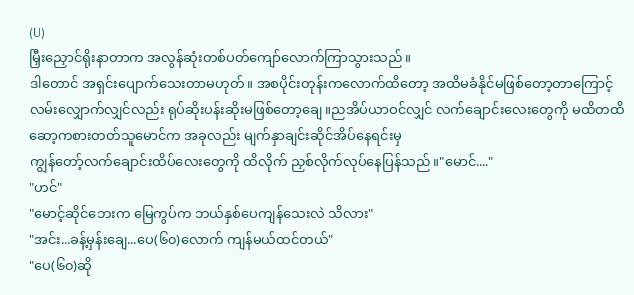(U)
မြှီးညှောင်ရိုးနာတာက အလွန်ဆုံးတစ်ပတ်ကျော်လောက်ကြာသွားသည်။
ဒါတောင် အရှင်းပျောက်သေးတာမဟုတ်။ အစပိုင်းတုန်းကလောက်ထိတော့ အထိမခံနိုင်မဖြစ်တော့တာကြောင့် လမ်းလျှောက်လျှင်လည်း ရုပ်ဆိုးပန်းဆိုးမဖြစ်တော့ချေ။ညအိပ်ယာဝင်လျှင် လက်ချောင်းလေးတွေကို မထိတထိဆော့ကစားတတ်သူမောင်က အခုလည်း မျက်နှာချင်းဆိုင်အိပ်နေရင်းမှ
ကျွန်တော့်လက်ချောင်းထိပ်လေးတွေကို ထိလိုက် ညှစ်လိုက်လုပ်နေပြန်သည်။"မောင်...."
"ဟင်"
"မောင့်ဆိုင်ဘေးက မြေကွပ်က ဘယ်နှစ်ပေကျန်သေးလဲ သိလား"
"အင်း...ခန့်မှန်းချေ...ပေ(၆၀)လောက် ကျန်မယ်ထင်တယ်"
"ပေ(၆၀)ဆို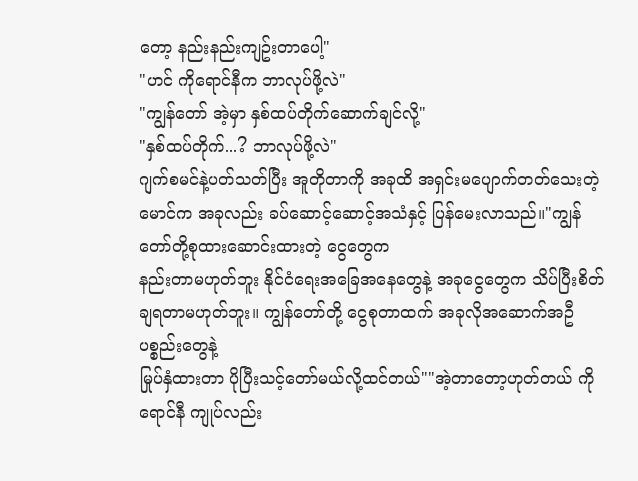တော့ နည်းနည်းကျဥ်းတာပေါ့"
"ဟင် ကိုရောင်နီက ဘာလုပ်ဖို့လဲ"
"ကျွန်တော် အဲ့မှာ နှစ်ထပ်တိုက်ဆောက်ချင်လို့"
"နှစ်ထပ်တိုက်...? ဘာလုပ်ဖို့လဲ"
ဂျက်စမင်နဲ့ပတ်သတ်ပြီး အူတိုတာကို အခုထိ အရှင်းမပျောက်တတ်သေးတဲ့ မောင်က အခုလည်း ခပ်ဆောင့်ဆောင့်အသံနှင့် ပြန်မေးလာသည်။"ကျွန်တော်တို့စုထားဆောင်းထားတဲ့ ငွေတွေက
နည်းတာမဟုတ်ဘူး နိုင်ငံရေးအခြေအနေတွေနဲ့ အခုငွေတွေက သိပ်ပြီးစိတ်ချရတာမဟုတ်ဘူး။ ကျွန်တော်တို့ ငွေစုတာထက် အခုလိုအဆောက်အဦ ပစ္စည်းတွေနဲ့
မြုပ်နှံထားတာ ပိုပြီးသင့်တော်မယ်လို့ထင်တယ်""အဲ့တာတော့ဟုတ်တယ် ကိုရောင်နီ ကျုပ်လည်း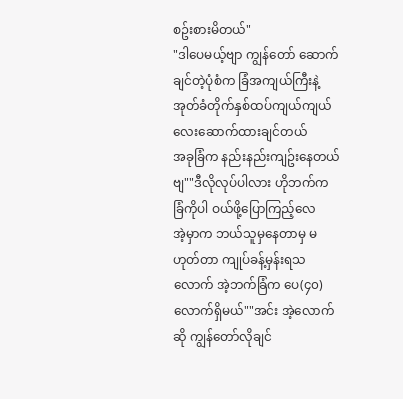စဥ်းစားမိတယ်"
"ဒါပေမယ့်ဗျာ ကျွန်တော် ဆောက်ချင်တဲ့ပုံစံက ခြံအကျယ်ကြီးနဲ့ အုတ်ခံတိုက်နှစ်ထပ်ကျယ်ကျယ်လေးဆောက်ထားချင်တယ်
အခုခြံက နည်းနည်းကျဥ်းနေတယ်ဗျ""ဒီလိုလုပ်ပါလား ဟိုဘက်က ခြံကိုပါ ဝယ်ဖို့ပြောကြည့်လေ
အဲ့မှာက ဘယ်သူမှနေတာမှ မဟုတ်တာ ကျုပ်ခန့်မှန်းရသလောက် အဲ့ဘက်ခြံက ပေ(၄၀)လောက်ရှိမယ်""အင်း အဲ့လောက်ဆို ကျွန်တော်လိုချင်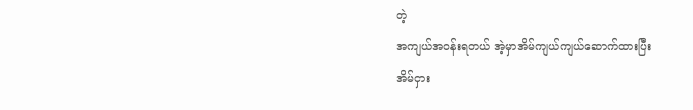တဲ့
အကျယ်အဝန်းရတယ် အဲ့မှာအိမ်ကျယ်ကျယ်ဆောက်ထားပြီး
အိမ်ငှား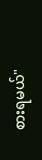စားရမယ်"